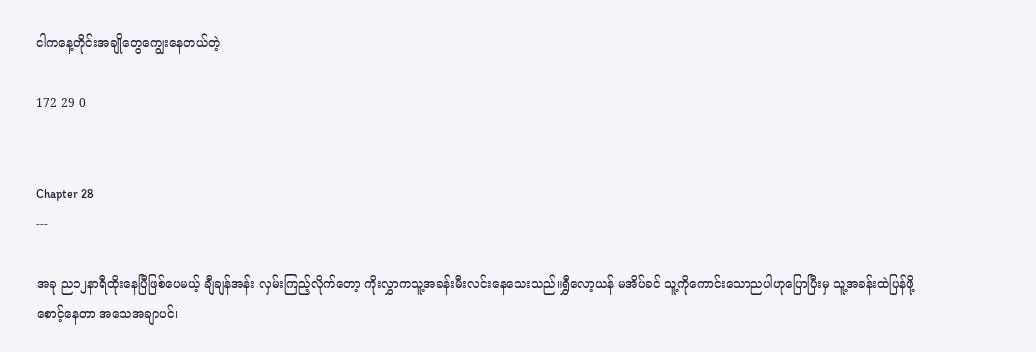ငါကနေ့တိုင်းအချိုတွေကျွေးနေတယ်တဲ့

172 29 0


Chapter 28
---

အခု ည၁၂နာရီထိုးနေပြီဖြစ်ပေမယ့် ချီချန်အန်း လှမ်းကြည့်လိုက်တော့ ကိုးလွှာကသူ့အခန်းမီးလင်းနေသေးသည်။ရွှီလော့ယန် မအိပ်ခင် သူ့ကိုကောင်းသောညပါဟုပြောပြီးမှ သူ့အခန်းထဲပြန်ဖို့ စောင့်နေတာ အသေအချာပင်၊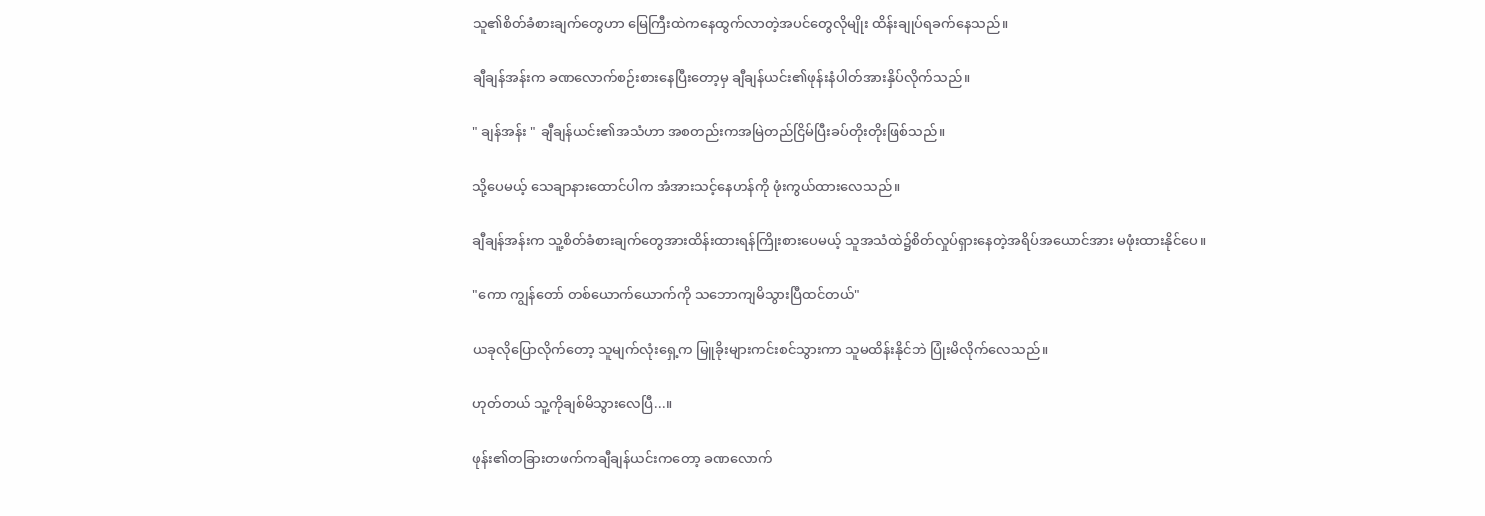သူ၏စိတ်ခံစားချက်တွေဟာ မြေကြီးထဲကနေထွက်လာတဲ့အပင်တွေလိုမျိုး ထိန်းချုပ်ရခက်‌နေသည်။

ချီချန်အန်းက ခဏလောက်စဉ်းစားနေပြီးတော့မှ ချီချန်ယင်း၏ဖုန်းနံပါတ်အားနှိပ်လိုက်သည်။

" ချန်အန်း " ချီချန်ယင်း၏အသံဟာ အစတည်းကအမြဲတည်ငြိမ်ပြီးခပ်တိုးတိုးဖြစ်သည်။

သို့ပေမယ့် သေချာနားထောင်ပါက အံအားသင့်နေဟန်ကို ဖုံးကွယ်ထားလေသည်။

ချီချန်အန်းက သူ့စိတ်ခံစားချက်တွေအားထိန်းထားရန်ကြိုးစားပေမယ့် သူအသံထဲ၌စိတ်လှုပ်ရှားနေတဲ့အရိပ်အယောင်အား မဖုံးထားနိုင်ပေ။

"ကော ကျွန်တော် တစ်ယောက်ယောက်ကို သဘောကျမိသွားပြီထင်တယ်"

ယခုလိုပြောလိုက်တော့ သူမျက်လုံးရှေ့က မြူခိုးများကင်းစင်သွားကာ သူမထိန်းနိုင်ဘဲ ပြုံးမိလိုက်လေသည်။

ဟုတ်တယ် သူ့ကိုချစ်မိသွားလေပြီ...။

ဖုန်း၏တခြားတဖက်ကချီချန်ယင်းကတော့ ခဏလောက်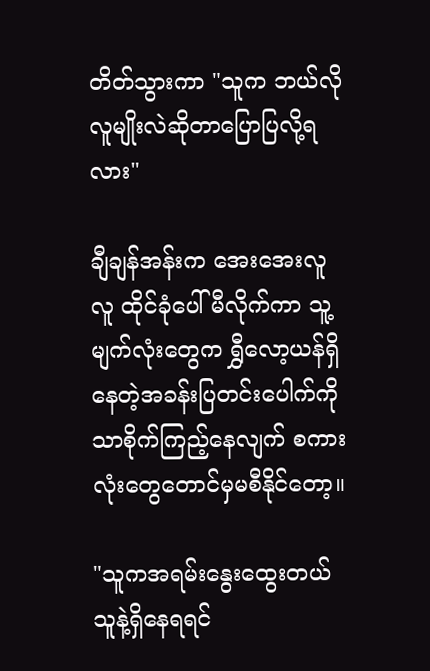တိတ်သွားကာ "သူက ဘယ်လိုလူမျိုးလဲဆိုတာပြောပြလို့ရလား"

ချီချန်အန်းက အေးအေးလူလူ ထိုင်ခုံပေါ်မီလိုက်ကာ သူ့မျက်လုံးတွေက ရွှီလော့ယန်ရှိနေတဲ့အခန်းပြတင်းပေါက်ကိုသာစိုက်ကြည့်နေလျက် စကားလုံးတွေတောင်မှမစီနိုင်တော့။

"သူကအရမ်းနွေးထွေးတယ် သူနဲ့ရှိနေရရင်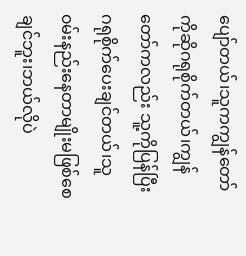ပျော်တယ်၊သူကကျွန်တော်ကိုဆိုဂရုစိုက်တယ်၊ကျွန်တော်ကလည်း သူ့ကိုပြန်ပြီးဂရုစိုက်ပေးချင်တယ်၊သူ၀မ်းနည်းနေတာမျိုးမဖြစ်စေချင်ဘူး၊ဘယ်လိုပဲ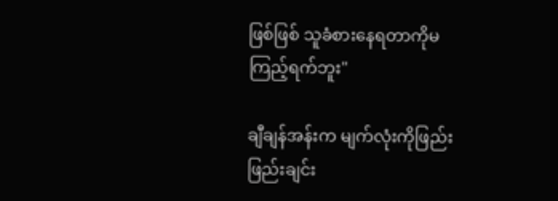ဖြစ်ဖြစ် သူခံစားနေရတာကိုမကြည့်ရက်ဘူး"

ချီချန်အန်းက မျက်လုံးကိုဖြည်းဖြည်းချင်း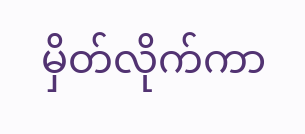မှိတ်လိုက်ကာ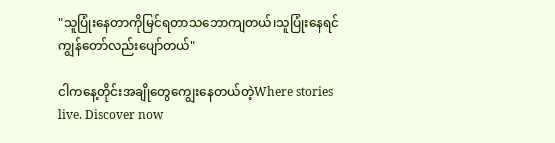"သူပြုံးနေတာကိုမြင်ရတာသဘောကျတယ်၊သူပြုံးနေရင် ကျွန်တော်လည်းပျော်တယ်"

ငါကနေ့တိုင်းအချိုတွေကျွေးနေတယ်တဲ့Where stories live. Discover now